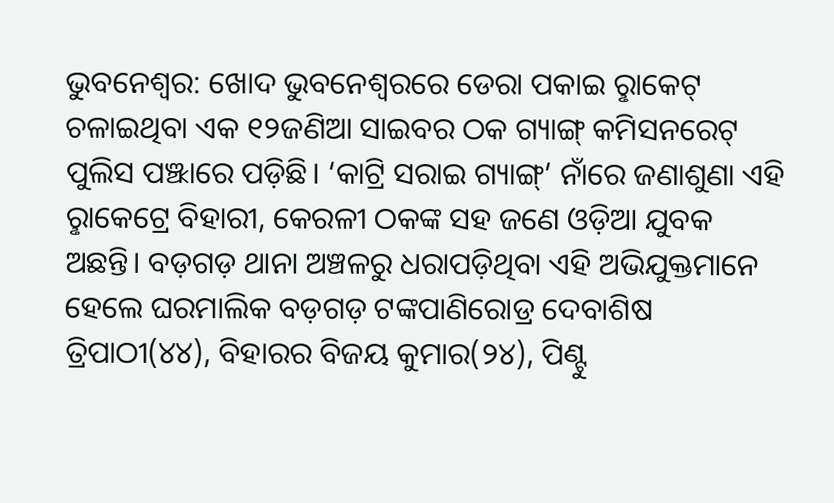ଭୁବନେଶ୍ବର: ଖୋଦ ଭୁବନେଶ୍ବରରେ ଡେରା ପକାଇ ରୢାକେଟ୍ ଚଳାଇଥିବା ଏକ ୧୨ଜଣିଆ ସାଇବର ଠକ ଗ୍ୟାଙ୍ଗ୍ କମିସନରେଟ୍ ପୁଲିସ ପଞ୍ଝାରେ ପଡ଼ିଛି। ‘କାଟ୍ରି ସରାଇ ଗ୍ୟାଙ୍ଗ୍’ ନାଁରେ ଜଣାଶୁଣା ଏହି ରୢାକେଟ୍ରେ ବିହାରୀ, କେରଳୀ ଠକଙ୍କ ସହ ଜଣେ ଓଡ଼ିଆ ଯୁବକ ଅଛନ୍ତି। ବଡ଼ଗଡ଼ ଥାନା ଅଞ୍ଚଳରୁ ଧରାପଡ଼ିଥିବା ଏହି ଅଭିଯୁକ୍ତମାନେ ହେଲେ ଘରମାଲିକ ବଡ଼ଗଡ଼ ଟଙ୍କପାଣିରୋଡ୍ର ଦେବାଶିଷ ତ୍ରିପାଠୀ(୪୪), ବିହାରର ବିଜୟ କୁମାର(୨୪), ପିଣ୍ଟୁ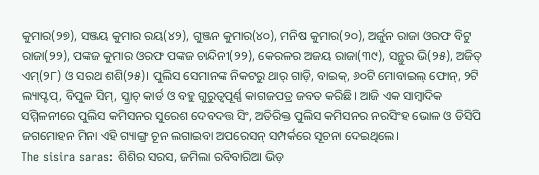କୁମାର(୨୭), ସଞ୍ଜୟ କୁମାର ରୟ(୪୨), ଗୁଞ୍ଜନ କୁମାର(୪୦), ମନିଷ କୁମାର(୨୦), ଅର୍ଜୁନ ରାଜା ଓରଫ ବିଟୁ ରାଜା(୨୨), ପଙ୍କଜ କୁମାର ଓରଫ ପଙ୍କଜ ଚାନ୍ଦିନୀ(୨୨), କେରଳର ଅଜୟ ରାଜା(୩୯), ସନ୍ଥୁର ଭି(୨୫), ଅଜିତ୍ ଏମ୍(୨୮) ଓ ସରଥ ଶଶି(୨୫)। ପୁଲିସ ସେମାନଙ୍କ ନିକଟରୁ ଥାର୍ ଗାଡ଼ି, ବାଇକ୍, ୬୦ଟି ମୋବାଇଲ୍ ଫୋନ୍, ୨ଟି ଲ୍ୟାପ୍ଟପ୍, ବିପୁଳ ସିମ୍, ସ୍କ୍ରାଚ୍ କାର୍ଡ ଓ ବହୁ ଗୁରୁତ୍ବପୂର୍ଣ୍ଣ କାଗଜପତ୍ର ଜବତ କରିଛି। ଆଜି ଏକ ସାମ୍ବାଦିକ ସମ୍ମିଳନୀରେ ପୁଲିସ କମିସନର ସୁରେଶ ଦେବଦତ୍ତ ସିଂ, ଅତିରିକ୍ତ ପୁଲିସ କମିସନର ନରସିଂହ ଭୋଳ ଓ ଡିସିପି ଜଗମୋହନ ମିନା ଏହି ଗ୍ୟାଙ୍ଗ୍ର ଚୂନ ଲଗାଇବା ଅପରେସନ୍ ସମ୍ପର୍କରେ ସୂଚନା ଦେଇଥିଲେ।
The sisira saras: ଶିଶିର ସରସ, ଜମିଲା ରବିବାରିଆ ଭିଡ଼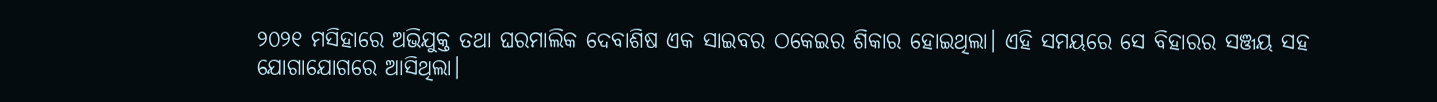୨୦୨୧ ମସିହାରେ ଅଭିଯୁକ୍ତ ତଥା ଘରମାଲିକ ଦେବାଶିଷ ଏକ ସାଇବର ଠକେଇର ଶିକାର ହୋଇଥିଲା। ଏହି ସମୟରେ ସେ ବିହାରର ସଞ୍ଜୟ ସହ ଯୋଗାଯୋଗରେ ଆସିଥିଲା।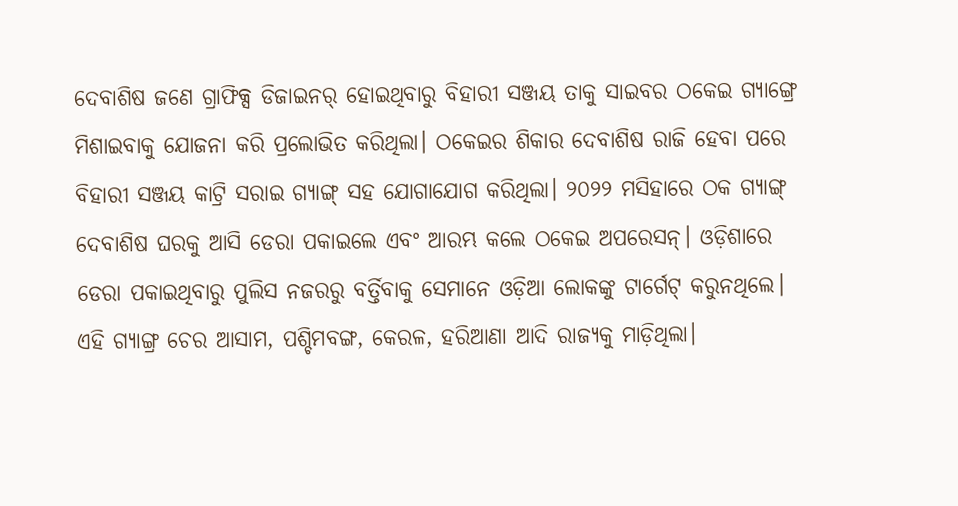ଦେବାଶିଷ ଜଣେ ଗ୍ରାଫିକ୍ସ ଡିଜାଇନର୍ ହୋଇଥିବାରୁ ବିହାରୀ ସଞ୍ଜୟ ତାକୁ ସାଇବର ଠକେଇ ଗ୍ୟାଙ୍ଗ୍ରେ ମିଶାଇବାକୁ ଯୋଜନା କରି ପ୍ରଲୋଭିତ କରିଥିଲା। ଠକେଇର ଶିକାର ଦେବାଶିଷ ରାଜି ହେବା ପରେ ବିହାରୀ ସଞ୍ଜୟ କାଟ୍ରି ସରାଇ ଗ୍ୟାଙ୍ଗ୍ ସହ ଯୋଗାଯୋଗ କରିଥିଲା। ୨୦୨୨ ମସିହାରେ ଠକ ଗ୍ୟାଙ୍ଗ୍ ଦେବାଶିଷ ଘରକୁ ଆସି ଡେରା ପକାଇଲେ ଏବଂ ଆରମ୍ଭ କଲେ ଠକେଇ ଅପରେସନ୍। ଓଡ଼ିଶାରେ ଡେରା ପକାଇଥିବାରୁ ପୁଲିସ ନଜରରୁ ବର୍ତ୍ତିବାକୁ ସେମାନେ ଓଡ଼ିଆ ଲୋକଙ୍କୁ ଟାର୍ଗେଟ୍ କରୁନଥିଲେ। ଏହି ଗ୍ୟାଙ୍ଗ୍ର ଚେର ଆସାମ, ପଶ୍ଚିମବଙ୍ଗ, କେରଳ, ହରିଆଣା ଆଦି ରାଜ୍ୟକୁ ମାଡ଼ିଥିଲା।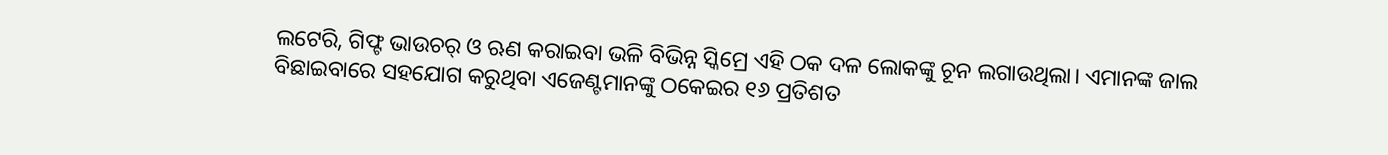ଲଟେରି, ଗିଫ୍ଟ ଭାଉଚର୍ ଓ ଋଣ କରାଇବା ଭଳି ବିଭିନ୍ନ ସ୍କିମ୍ରେ ଏହି ଠକ ଦଳ ଲୋକଙ୍କୁ ଚୂନ ଲଗାଉଥିଲା। ଏମାନଙ୍କ ଜାଲ ବିଛାଇବାରେ ସହଯୋଗ କରୁଥିବା ଏଜେଣ୍ଟମାନଙ୍କୁ ଠକେଇର ୧୬ ପ୍ରତିଶତ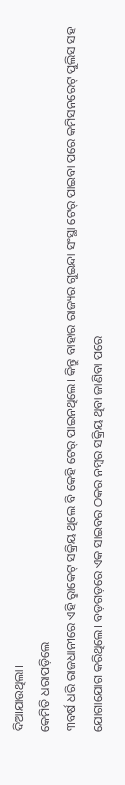ଦିଆଯାଉଥିଲା।
କେମିତି ଧରାପଡ଼ିଲେ
୩ବର୍ଷ ଧରି ରାଜଧାନୀରେ ଏହି ରୢାକେଟ୍ ସକ୍ରିୟ ଥିଲେ ବି କେହି ଟେର୍ ପାଇନଥିଲେ। କିନ୍ତୁ ବାହାର ରାଜ୍ୟର ଗୁଇନ୍ଦା ସଂସ୍ଥା ଟେର୍ ପାଇବା ପରେ କମିସନରେଟ୍ ପୁଲିସ ସହ ଯୋଗାଯୋଗ କରିଥିଲେ। ବଡ଼ଗଡ଼ରେ ଏକ ସାଇବର ଠକର ନମ୍ବର ସକ୍ରିୟ ଥିବା ଜାଣିବା ପରେ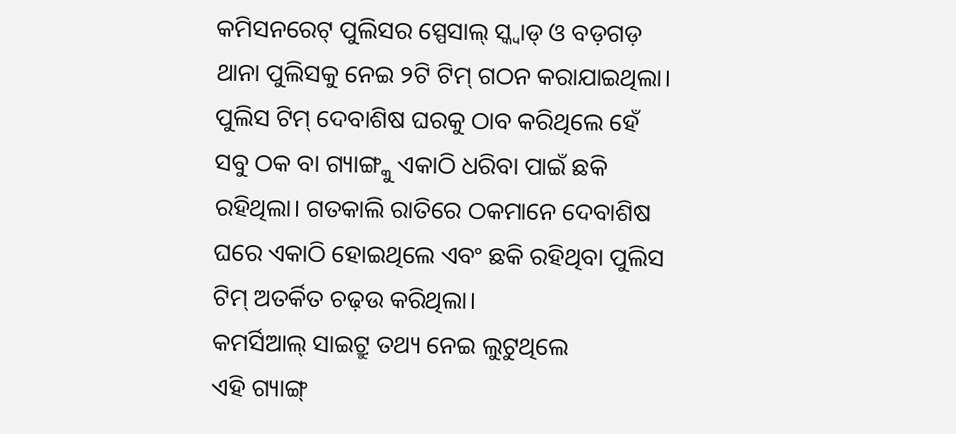କମିସନରେଟ୍ ପୁଲିସର ସ୍ପେସାଲ୍ ସ୍କ୍ବାଡ୍ ଓ ବଡ଼ଗଡ଼ ଥାନା ପୁଲିସକୁ ନେଇ ୨ଟି ଟିମ୍ ଗଠନ କରାଯାଇଥିଲା। ପୁଲିସ ଟିମ୍ ଦେବାଶିଷ ଘରକୁ ଠାବ କରିଥିଲେ ହେଁ ସବୁ ଠକ ବା ଗ୍ୟାଙ୍ଗ୍କୁ ଏକାଠି ଧରିବା ପାଇଁ ଛକି ରହିଥିଲା। ଗତକାଲି ରାତିରେ ଠକମାନେ ଦେବାଶିଷ ଘରେ ଏକାଠି ହୋଇଥିଲେ ଏବଂ ଛକି ରହିଥିବା ପୁଲିସ ଟିମ୍ ଅତର୍କିତ ଚଢ଼ଉ କରିଥିଲା।
କମର୍ସିଆଲ୍ ସାଇଟ୍ରୁ ତଥ୍ୟ ନେଇ ଲୁଟୁଥିଲେ
ଏହି ଗ୍ୟାଙ୍ଗ୍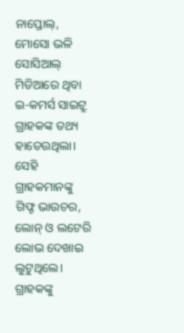ନାପ୍ତୋଲ୍, ମୋସୋ ଭଳି ସୋସିଆଲ୍ ମିଡିଆରେ ଥିବା ଇ-କମର୍ସ ସାଇଟ୍ରୁ ଗ୍ରାହକଙ୍କ ତଥ୍ୟ ହାତେଉଥିଲା। ସେହି ଗ୍ରାହକମାନଙ୍କୁ ଗିଫ୍ଟ ଭାଉଚର, ଲୋନ୍ ଓ ଲଟେରି ଲୋଭ ଦେଖାଇ ଲୁଟୁଥିଲେ। ଗ୍ରାହକଙ୍କୁ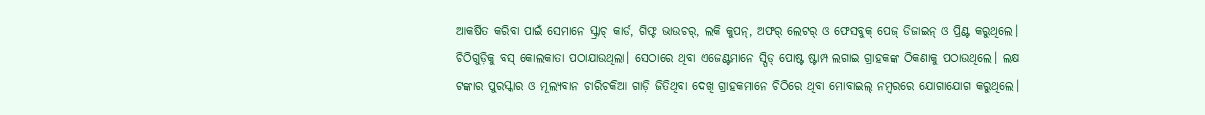ଆକର୍ଷିତ କରିବା ପାଇଁ ସେମାନେ ସ୍କ୍ରାଚ୍ କାର୍ଡ, ଗିଫ୍ଟ ଭାଉଚର୍, ଲକି କୁପନ୍, ଅଫର୍ ଲେଟର୍ ଓ ଫେସବୁକ୍ ପେଜ୍ ଡିଜାଇନ୍ ଓ ପ୍ରିଣ୍ଟ କରୁଥିଲେ। ଚିଠିଗୁଡ଼ିକୁ ବସ୍ କୋଲକାତା ପଠାଯାଉଥିଲା। ସେଠାରେ ଥିବା ଏଜେଣ୍ଟମାନେ ସ୍ପିଡ୍ ପୋଷ୍ଟ ଷ୍ଟାମ୍ପ ଲଗାଇ ଗ୍ରାହକଙ୍କ ଠିକଣାକୁ ପଠାଉଥିଲେ। ଲକ୍ଷ ଟଙ୍କାର ପୁରସ୍କାର ଓ ମୂଲ୍ୟବାନ ଚାରିଚକିଆ ଗାଡ଼ି ଜିତିଥିବା ଦେଖି ଗ୍ରାହକମାନେ ଚିଠିରେ ଥିବା ମୋବାଇଲ୍ ନମ୍ବରରେ ଯୋଗାଯୋଗ କରୁଥିଲେ।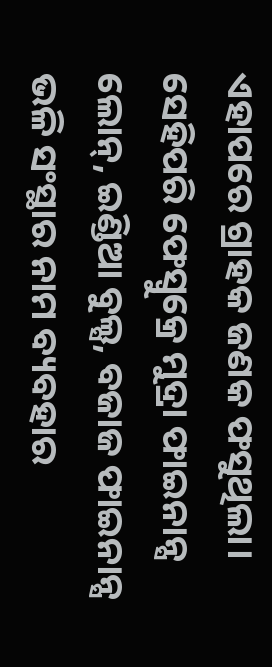ଏହାପରେ ଗ୍ରାହକ ଜଣକ ଫସୁଥିଲା। ସେହିପରି ଫେସ୍ବୁକ୍ରେ ମୁଦ୍ରା ଫାଇନାନ୍ସ ଲୋନ୍, ଇଣ୍ଡିଆ ବୁଲ୍ସ, ବଜାଜ ଫାଇନାନ୍ସ ଭଳି ସଂସ୍ଥାର ନାମ ବ୍ୟବହାର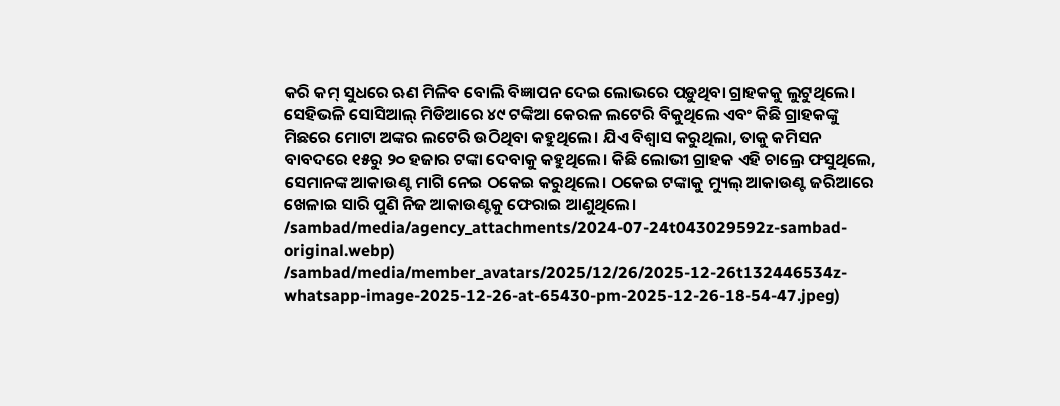କରି କମ୍ ସୁଧରେ ଋଣ ମିଳିବ ବୋଲି ବିଜ୍ଞାପନ ଦେଇ ଲୋଭରେ ପଡ଼ୁଥିବା ଗ୍ରାହକକୁ ଲୁଟୁଥିଲେ। ସେହିଭଳି ସୋସିଆଲ୍ ମିଡିଆରେ ୪୯ ଟଙ୍କିଆ କେରଳ ଲଟେରି ବିକୁଥିଲେ ଏବଂ କିଛି ଗ୍ରାହକଙ୍କୁ ମିଛରେ ମୋଟା ଅଙ୍କର ଲଟେରି ଉଠିଥିବା କହୁଥିଲେ। ଯିଏ ବିଶ୍ବାସ କରୁଥିଲା, ତାକୁ କମିସନ ବାବଦରେ ୧୫ରୁ ୨୦ ହଜାର ଟଙ୍କା ଦେବାକୁ କହୁଥିଲେ। କିଛି ଲୋଭୀ ଗ୍ରାହକ ଏହି ଚାଲ୍ରେ ଫସୁଥିଲେ, ସେମାନଙ୍କ ଆକାଉଣ୍ଟ ମାଗି ନେଇ ଠକେଇ କରୁଥିଲେ। ଠକେଇ ଟଙ୍କାକୁ ମ୍ୟୁଲ୍ ଆକାଉଣ୍ଟ ଜରିଆରେ ଖେଳାଇ ସାରି ପୁଣି ନିଜ ଆକାଉଣ୍ଟକୁ ଫେରାଇ ଆଣୁଥିଲେ।
/sambad/media/agency_attachments/2024-07-24t043029592z-sambad-original.webp)
/sambad/media/member_avatars/2025/12/26/2025-12-26t132446534z-whatsapp-image-2025-12-26-at-65430-pm-2025-12-26-18-54-47.jpeg)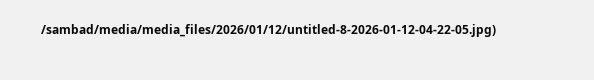/sambad/media/media_files/2026/01/12/untitled-8-2026-01-12-04-22-05.jpg)